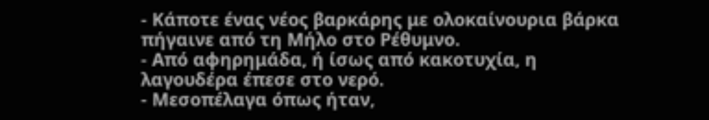- Κάποτε ένας νέος βαρκάρης με ολοκαίνουρια βάρκα πήγαινε από τη Μήλο στο Ρέθυμνο.
- Από αφηρημάδα, ή ίσως από κακοτυχία, η λαγουδέρα έπεσε στο νερό.
- Μεσοπέλαγα όπως ήταν,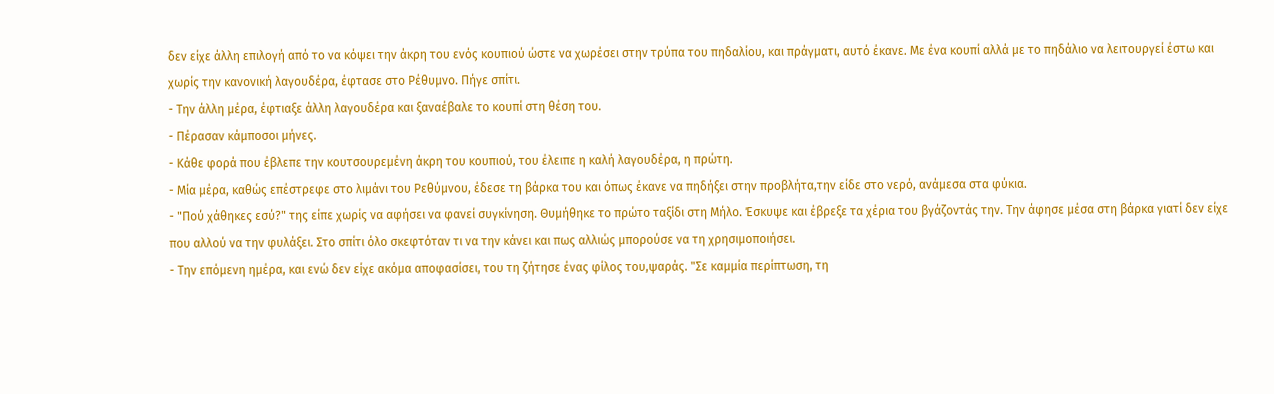δεν είχε άλλη επιλογή από το να κόψει την άκρη του ενός κουπιού ώστε να χωρέσει στην τρύπα του πηδαλίου, και πράγματι, αυτό έκανε. Με ένα κουπί αλλά με το πηδάλιο να λειτουργεί έστω και χωρίς την κανονική λαγουδέρα, έφτασε στο Ρέθυμνο. Πήγε σπίτι.
- Την άλλη μέρα, έφτιαξε άλλη λαγουδέρα και ξαναέβαλε το κουπί στη θέση του.
- Πέρασαν κάμποσοι μήνες.
- Κάθε φορά που έβλεπε την κουτσουρεμένη άκρη του κουπιού, του έλειπε η καλή λαγουδέρα, η πρώτη.
- Μία μέρα, καθώς επέστρεφε στο λιμάνι του Ρεθύμνου, έδεσε τη βάρκα του και όπως έκανε να πηδήξει στην προβλήτα,την είδε στο νερό, ανάμεσα στα φύκια.
- "Πού χάθηκες εσύ?" της είπε χωρίς να αφήσει να φανεί συγκίνηση. Θυμήθηκε το πρώτο ταξίδι στη Μήλο. Έσκυψε και έβρεξε τα χέρια του βγάζοντάς την. Την άφησε μέσα στη βάρκα γιατί δεν είχε που αλλού να την φυλάξει. Στο σπίτι όλο σκεφτόταν τι να την κάνει και πως αλλιώς μπορούσε να τη χρησιμοποιήσει.
- Την επόμενη ημέρα, και ενώ δεν είχε ακόμα αποφασίσει, του τη ζήτησε ένας φίλος του,ψαράς. "Σε καμμία περίπτωση, τη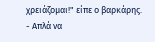χρειάζομαι!" είπε ο βαρκάρης.
- Απλά να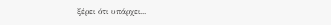ξέρει ότι υπάρχει...